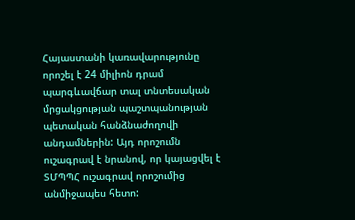Հայաստանի կառավարությունը որոշել է 24 միլիոն դրամ պարգևավճար տալ տնտեսական մրցակցության պաշտպանության պետական հանձնաժողովի անդամներին: Այդ որոշումն ուշագրավ է նրանով, որ կայացվել է ՏՄՊՊՀ ուշագրավ որոշումից անմիջապես հետո: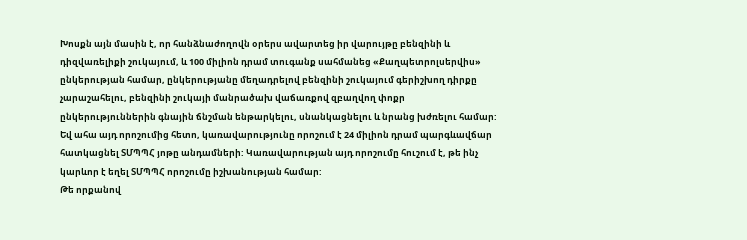Խոսքն այն մասին է, որ հանձնաժողովն օրերս ավարտեց իր վարույթը բենզինի և դիզվառելիքի շուկայում, և 100 միլիոն դրամ տուգանք սահմանեց «Քաղպետրոլսերվիս» ընկերության համար, ընկերությանը մեղադրելով բենզինի շուկայում գերիշխող դիրքը չարաշահելու, բենզինի շուկայի մանրածախ վաճառքով զբաղվող փոքր ընկերություններին գնային ճնշման ենթարկելու, սնանկացնելու և նրանց խժռելու համար: Եվ ահա այդ որոշումից հետո, կառավարությունը որոշում է 24 միլիոն դրամ պարգևավճար հատկացնել ՏՄՊՊՀ յոթը անդամների: Կառավարության այդ որոշումը հուշում է, թե ինչ կարևոր է եղել ՏՄՊՊՀ որոշումը իշխանության համար:
Թե որքանով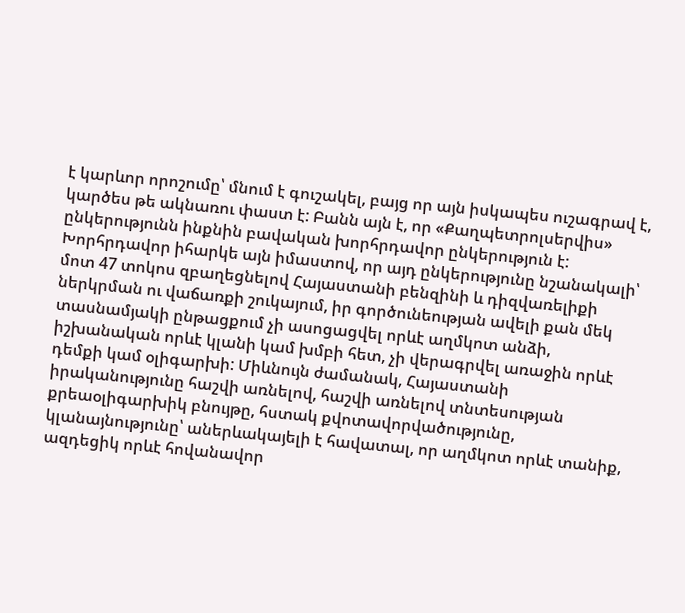է կարևոր որոշումը՝ մնում է գուշակել, բայց որ այն իսկապես ուշագրավ է, կարծես թե ակնառու փաստ է: Բանն այն է, որ «Քաղպետրոլսերվիս» ընկերությունն ինքնին բավական խորհրդավոր ընկերություն է: Խորհրդավոր իհարկե այն իմաստով, որ այդ ընկերությունը նշանակալի՝ մոտ 47 տոկոս զբաղեցնելով Հայաստանի բենզինի և դիզվառելիքի ներկրման ու վաճառքի շուկայում, իր գործունեության ավելի քան մեկ տասնամյակի ընթացքում չի ասոցացվել որևէ աղմկոտ անձի, իշխանական որևէ կլանի կամ խմբի հետ, չի վերագրվել առաջին որևէ դեմքի կամ օլիգարխի: Միևնույն ժամանակ, Հայաստանի իրականությունը հաշվի առնելով, հաշվի առնելով տնտեսության քրեաօլիգարխիկ բնույթը, հստակ քվոտավորվածությունը, կլանայնությունը՝ աներևակայելի է հավատալ, որ աղմկոտ որևէ տանիք, ազդեցիկ որևէ հովանավոր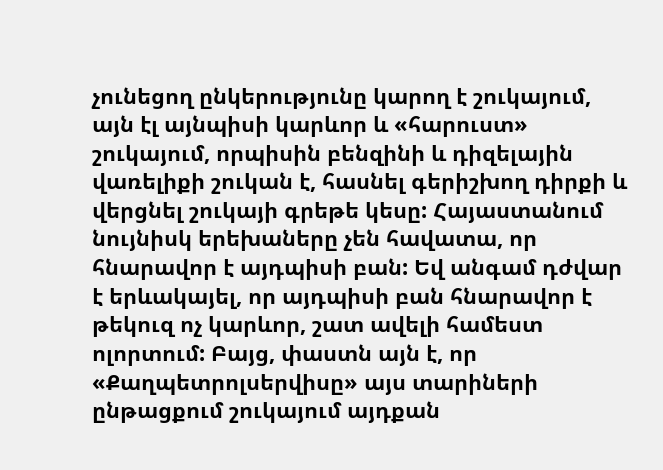չունեցող ընկերությունը կարող է շուկայում, այն էլ այնպիսի կարևոր և «հարուստ» շուկայում, որպիսին բենզինի և դիզելային վառելիքի շուկան է, հասնել գերիշխող դիրքի և վերցնել շուկայի գրեթե կեսը: Հայաստանում նույնիսկ երեխաները չեն հավատա, որ հնարավոր է այդպիսի բան: Եվ անգամ դժվար է երևակայել, որ այդպիսի բան հնարավոր է թեկուզ ոչ կարևոր, շատ ավելի համեստ ոլորտում: Բայց, փաստն այն է, որ «Քաղպետրոլսերվիսը» այս տարիների ընթացքում շուկայում այդքան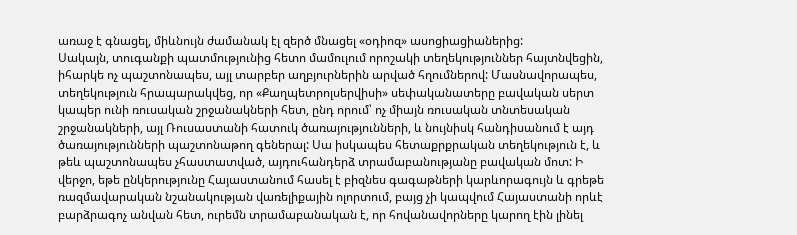առաջ է գնացել, միևնույն ժամանակ էլ զերծ մնացել «օդիոզ» ասոցիացիաներից:
Սակայն, տուգանքի պատմությունից հետո մամուլում որոշակի տեղեկություններ հայտնվեցին, իհարկե ոչ պաշտոնապես, այլ տարբեր աղբյուրներին արված հղումներով: Մասնավորապես, տեղեկություն հրապարակվեց, որ «Քաղպետրոլսերվիսի» սեփականատերը բավական սերտ կապեր ունի ռուսական շրջանակների հետ, ընդ որում՝ ոչ միայն ռուսական տնտեսական շրջանակների, այլ Ռուսաստանի հատուկ ծառայությունների, և նույնիսկ հանդիսանում է այդ ծառայությունների պաշտոնաթող գեներալ: Սա իսկապես հետաքրքրական տեղեկություն է, և թեև պաշտոնապես չհաստատված, այդուհանդերձ տրամաբանությանը բավական մոտ: Ի վերջո, եթե ընկերությունը Հայաստանում հասել է բիզնես գագաթների կարևորագույն և գրեթե ռազմավարական նշանակության վառելիքային ոլորտում, բայց չի կապվում Հայաստանի որևէ բարձրագոչ անվան հետ, ուրեմն տրամաբանական է, որ հովանավորները կարող էին լինել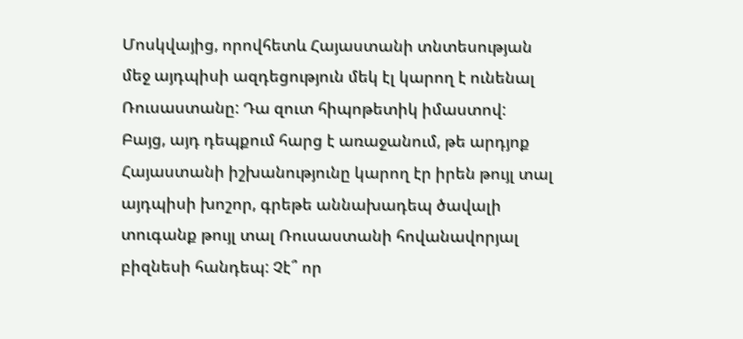Մոսկվայից, որովհետև Հայաստանի տնտեսության մեջ այդպիսի ազդեցություն մեկ էլ կարող է ունենալ Ռուսաստանը: Դա զուտ հիպոթետիկ իմաստով:
Բայց, այդ դեպքում հարց է առաջանում, թե արդյոք Հայաստանի իշխանությունը կարող էր իրեն թույլ տալ այդպիսի խոշոր, գրեթե աննախադեպ ծավալի տուգանք թույլ տալ Ռուսաստանի հովանավորյալ բիզնեսի հանդեպ: Չէ՞ որ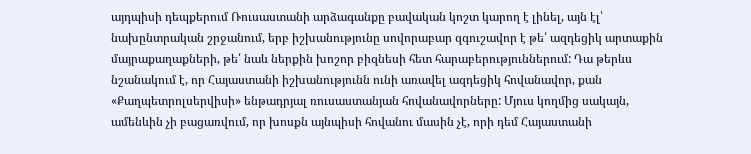այդպիսի դեպքերում Ռուսաստանի արձագանքը բավական կոշտ կարող է լինել, այն էլ՝ նախընտրական շրջանում, երբ իշխանությունը սովորաբար զգուշավոր է թե՛ ազդեցիկ արտաքին մայրաքաղաքների, թե՛ նաև ներքին խոշոր բիզնեսի հետ հարաբերություններում: Դա թերևս նշանակում է, որ Հայաստանի իշխանությունն ունի առավել ազդեցիկ հովանավոր, քան «Քաղպետրոլսերվիսի» ենթադրյալ ռուսաստանյան հովանավորները: Մյուս կողմից սակայն, ամենևին չի բացառվում, որ խոսքն այնպիսի հովանու մասին չէ, որի դեմ Հայաստանի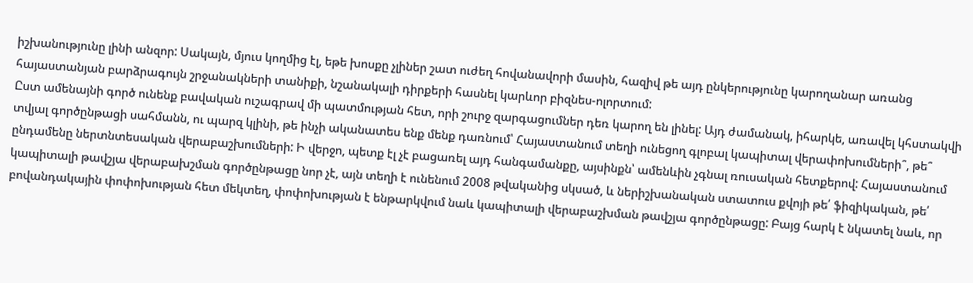իշխանությունը լինի անզոր: Սակայն, մյուս կողմից էլ, եթե խոսքը չլիներ շատ ուժեղ հովանավորի մասին, հազիվ թե այդ ընկերությունը կարողանար առանց հայաստանյան բարձրագույն շրջանակների տանիքի, նշանակալի դիրքերի հասնել կարևոր բիզնես-ոլորտում:
Ըստ ամենայնի գործ ունենք բավական ուշագրավ մի պատմության հետ, որի շուրջ զարգացումներ դեռ կարող են լինել: Այդ ժամանակ, իհարկե, առավել կհստակվի տվյալ գործընթացի սահմանն, ու պարզ կլինի, թե ինչի ականատես ենք մենք դառնում՝ Հայաստանում տեղի ունեցող գլոբալ կապիտալ վերափոխումների՞, թե՞ ընդամենը ներտնտեսական վերաբաշխումների: Ի վերջո, պետք էլ չէ բացառել այդ հանգամանքը, այսինքն՝ ամենևին չգնալ ռուսական հետքերով: Հայաստանում կապիտալի թավշյա վերաբախշման գործընթացը նոր չէ, այն տեղի է ունենում 2008 թվականից սկսած, և ներիշխանական ստատուս քվոյի թե՛ ֆիզիկական, թե՛ բովանդակային փոփոխության հետ մեկտեղ, փոփոխության է ենթարկվում նաև կապիտալի վերաբաշխման թավշյա գործընթացը: Բայց հարկ է նկատել նաև, որ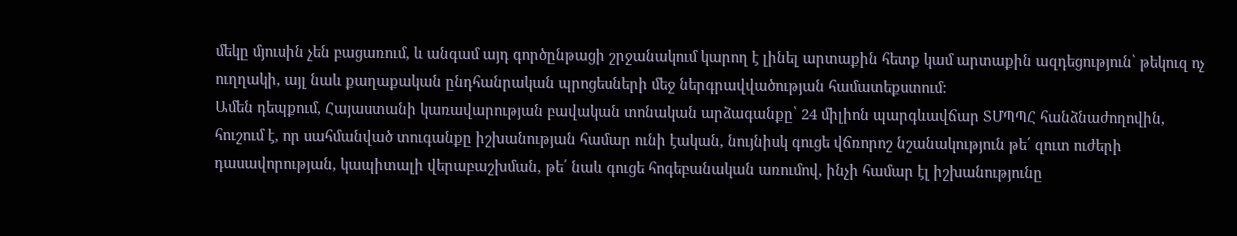մեկը մյուսին չեն բացառում, և անգամ այդ գործընթացի շրջանակում կարող է լինել արտաքին հետք կամ արտաքին ազդեցություն՝ թեկուզ ոչ ուղղակի, այլ նաև քաղաքական ընդհանրական պրոցեսների մեջ ներգրավվածության համատեքստում:
Ամեն դեպքում, Հայաստանի կառավարության բավական տոնական արձագանքը՝ 24 միլիոն պարգևավճար ՏՄՊՊՀ հանձնաժողովին, հուշում է, որ սահմանված տուգանքը իշխանության համար ունի էական, նույնիսկ գուցե վճռորոշ նշանակություն թե՛ զուտ ուժերի դասավորության, կապիտալի վերաբաշխման, թե՛ նաև գուցե հոգեբանական առումով, ինչի համար էլ իշխանությունը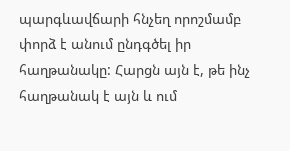պարգևավճարի հնչեղ որոշմամբ փորձ է անում ընդգծել իր հաղթանակը: Հարցն այն է, թե ինչ հաղթանակ է այն և ում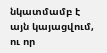նկատմամբ է այն կայացվում, ու որ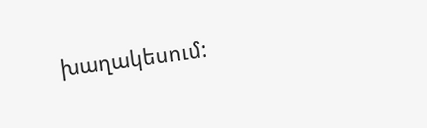խաղակեսում: